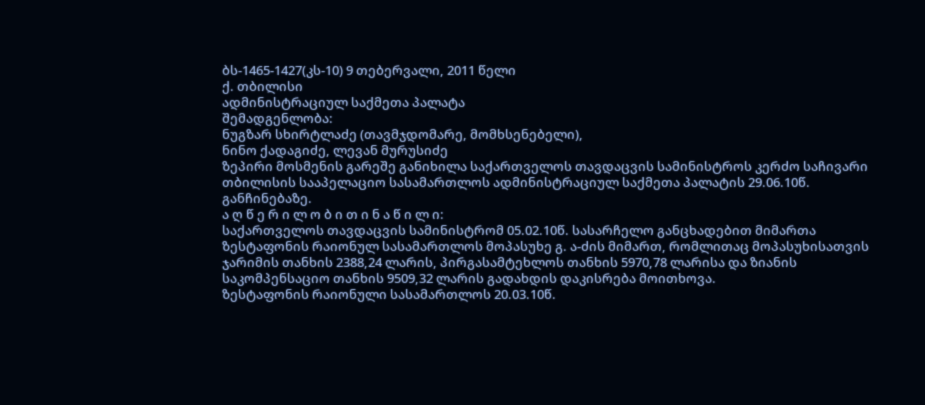ბს-1465-1427(კს-10) 9 თებერვალი, 2011 წელი
ქ. თბილისი
ადმინისტრაციულ საქმეთა პალატა
შემადგენლობა:
ნუგზარ სხირტლაძე (თავმჯდომარე, მომხსენებელი),
ნინო ქადაგიძე, ლევან მურუსიძე
ზეპირი მოსმენის გარეშე განიხილა საქართველოს თავდაცვის სამინისტროს კერძო საჩივარი თბილისის სააპელაციო სასამართლოს ადმინისტრაციულ საქმეთა პალატის 29.06.10წ. განჩინებაზე.
ა ღ წ ე რ ი ლ ო ბ ი თ ი ნ ა წ ი ლ ი:
საქართველოს თავდაცვის სამინისტრომ 05.02.10წ. სასარჩელო განცხადებით მიმართა ზესტაფონის რაიონულ სასამართლოს მოპასუხე გ. ა-ძის მიმართ, რომლითაც მოპასუხისათვის ჯარიმის თანხის 2388,24 ლარის, პირგასამტეხლოს თანხის 5970,78 ლარისა და ზიანის საკომპენსაციო თანხის 9509,32 ლარის გადახდის დაკისრება მოითხოვა.
ზესტაფონის რაიონული სასამართლოს 20.03.10წ.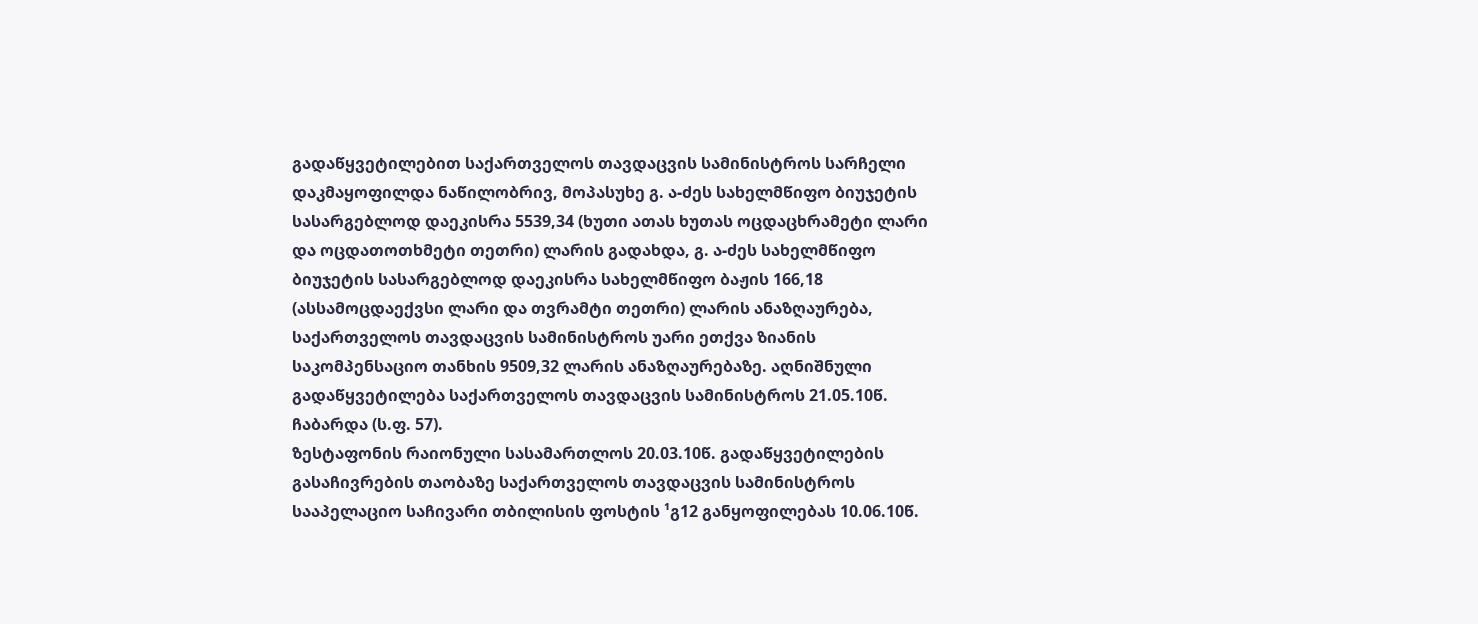გადაწყვეტილებით საქართველოს თავდაცვის სამინისტროს სარჩელი დაკმაყოფილდა ნაწილობრივ, მოპასუხე გ. ა-ძეს სახელმწიფო ბიუჯეტის სასარგებლოდ დაეკისრა 5539,34 (ხუთი ათას ხუთას ოცდაცხრამეტი ლარი და ოცდათოთხმეტი თეთრი) ლარის გადახდა, გ. ა-ძეს სახელმწიფო ბიუჯეტის სასარგებლოდ დაეკისრა სახელმწიფო ბაჟის 166,18 (ასსამოცდაექვსი ლარი და თვრამტი თეთრი) ლარის ანაზღაურება, საქართველოს თავდაცვის სამინისტროს უარი ეთქვა ზიანის საკომპენსაციო თანხის 9509,32 ლარის ანაზღაურებაზე. აღნიშნული გადაწყვეტილება საქართველოს თავდაცვის სამინისტროს 21.05.10წ. ჩაბარდა (ს.ფ. 57).
ზესტაფონის რაიონული სასამართლოს 20.03.10წ. გადაწყვეტილების გასაჩივრების თაობაზე საქართველოს თავდაცვის სამინისტროს სააპელაციო საჩივარი თბილისის ფოსტის ¹გ12 განყოფილებას 10.06.10წ.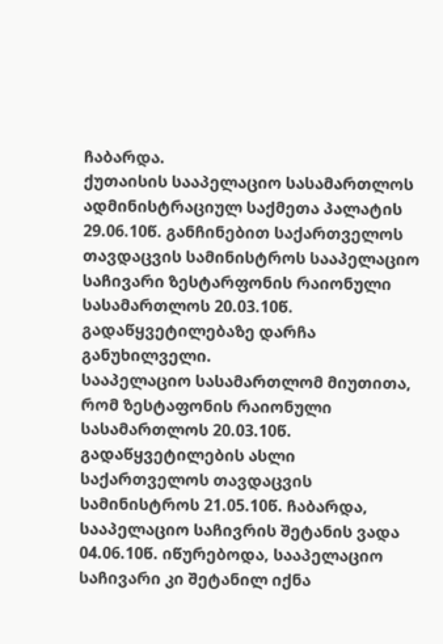ჩაბარდა.
ქუთაისის სააპელაციო სასამართლოს ადმინისტრაციულ საქმეთა პალატის 29.06.10წ. განჩინებით საქართველოს თავდაცვის სამინისტროს სააპელაციო საჩივარი ზესტარფონის რაიონული სასამართლოს 20.03.10წ. გადაწყვეტილებაზე დარჩა განუხილველი.
სააპელაციო სასამართლომ მიუთითა, რომ ზესტაფონის რაიონული სასამართლოს 20.03.10წ. გადაწყვეტილების ასლი საქართველოს თავდაცვის სამინისტროს 21.05.10წ. ჩაბარდა, სააპელაციო საჩივრის შეტანის ვადა 04.06.10წ. იწურებოდა, სააპელაციო საჩივარი კი შეტანილ იქნა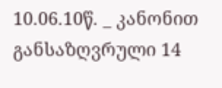10.06.10წ. _ კანონით განსაზღვრული 14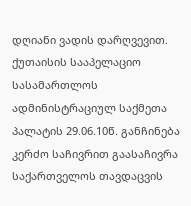დღიანი ვადის დარღვევით.
ქუთაისის სააპელაციო სასამართლოს ადმინისტრაციულ საქმეთა პალატის 29.06.10წ. განჩინება კერძო საჩივრით გაასაჩივრა საქართველოს თავდაცვის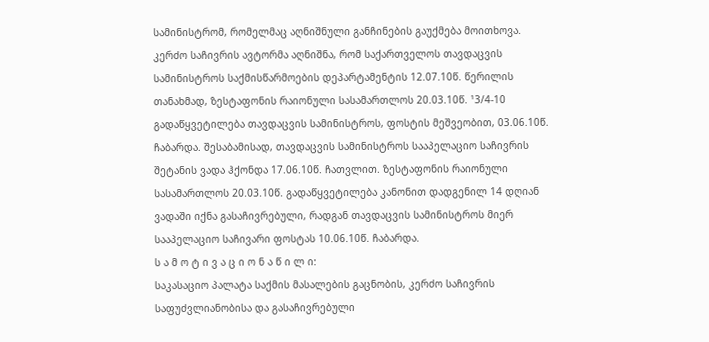სამინისტრომ, რომელმაც აღნიშნული განჩინების გაუქმება მოითხოვა.
კერძო საჩივრის ავტორმა აღნიშნა, რომ საქართველოს თავდაცვის სამინისტროს საქმისწარმოების დეპარტამენტის 12.07.10წ. წერილის თანახმად, ზესტაფონის რაიონული სასამართლოს 20.03.10წ. ¹3/4-10 გადაწყვეტილება თავდაცვის სამინისტროს, ფოსტის მეშვეობით, 03.06.10წ. ჩაბარდა. შესაბამისად, თავდაცვის სამინისტროს სააპელაციო საჩივრის შეტანის ვადა ჰქონდა 17.06.10წ. ჩათვლით. ზესტაფონის რაიონული სასამართლოს 20.03.10წ. გადაწყვეტილება კანონით დადგენილ 14 დღიან ვადაში იქნა გასაჩივრებული, რადგან თავდაცვის სამინისტროს მიერ სააპელაციო საჩივარი ფოსტას 10.06.10წ. ჩაბარდა.
ს ა მ ო ტ ი ვ ა ც ი ო ნ ა წ ი ლ ი:
საკასაციო პალატა საქმის მასალების გაცნობის, კერძო საჩივრის საფუძვლიანობისა და გასაჩივრებული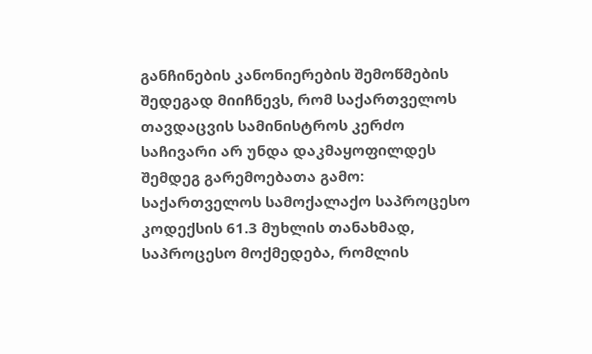განჩინების კანონიერების შემოწმების შედეგად მიიჩნევს, რომ საქართველოს თავდაცვის სამინისტროს კერძო საჩივარი არ უნდა დაკმაყოფილდეს შემდეგ გარემოებათა გამო:
საქართველოს სამოქალაქო საპროცესო კოდექსის 61.3 მუხლის თანახმად, საპროცესო მოქმედება, რომლის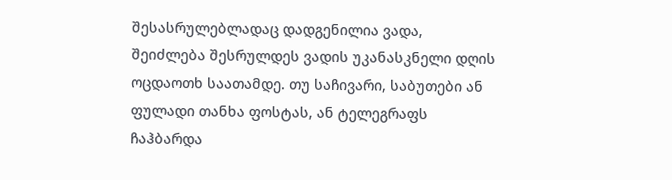შესასრულებლადაც დადგენილია ვადა, შეიძლება შესრულდეს ვადის უკანასკნელი დღის ოცდაოთხ საათამდე. თუ საჩივარი, საბუთები ან ფულადი თანხა ფოსტას, ან ტელეგრაფს ჩაჰბარდა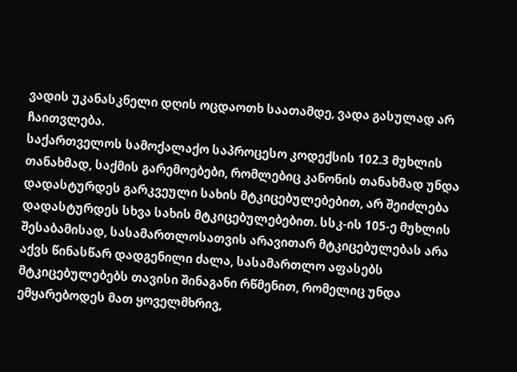ვადის უკანასკნელი დღის ოცდაოთხ საათამდე, ვადა გასულად არ ჩაითვლება.
საქართველოს სამოქალაქო საპროცესო კოდექსის 102.3 მუხლის თანახმად, საქმის გარემოებები, რომლებიც კანონის თანახმად უნდა დადასტურდეს გარკვეული სახის მტკიცებულებებით, არ შეიძლება დადასტურდეს სხვა სახის მტკიცებულებებით. სსკ-ის 105-ე მუხლის შესაბამისად, სასამართლოსათვის არავითარ მტკიცებულებას არა აქვს წინასწარ დადგენილი ძალა, სასამართლო აფასებს მტკიცებულებებს თავისი შინაგანი რწმენით, რომელიც უნდა ემყარებოდეს მათ ყოველმხრივ,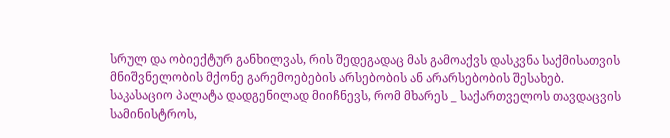სრულ და ობიექტურ განხილვას, რის შედეგადაც მას გამოაქვს დასკვნა საქმისათვის მნიშვნელობის მქონე გარემოებების არსებობის ან არარსებობის შესახებ.
საკასაციო პალატა დადგენილად მიიჩნევს, რომ მხარეს _ საქართველოს თავდაცვის სამინისტროს,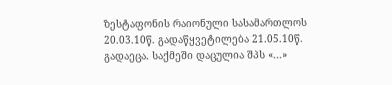ზესტაფონის რაიონული სასამართლოს 20.03.10წ. გადაწყვეტილება 21.05.10წ. გადაეცა. საქმეში დაცულია შპს «...»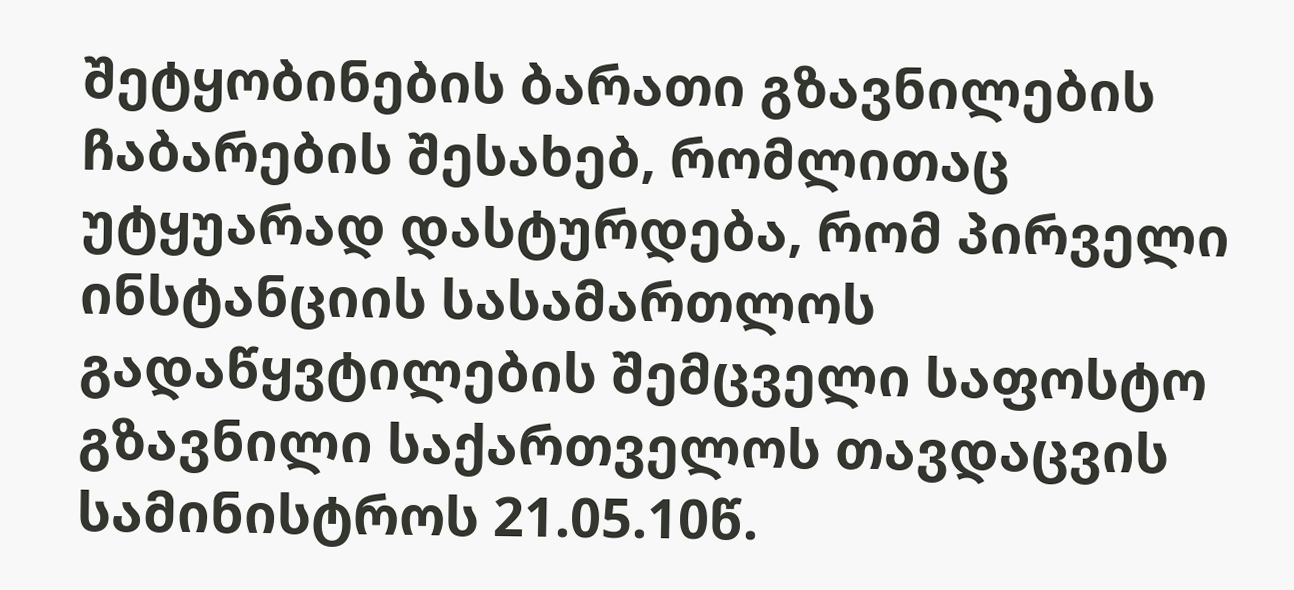შეტყობინების ბარათი გზავნილების ჩაბარების შესახებ, რომლითაც უტყუარად დასტურდება, რომ პირველი ინსტანციის სასამართლოს გადაწყვტილების შემცველი საფოსტო გზავნილი საქართველოს თავდაცვის სამინისტროს 21.05.10წ.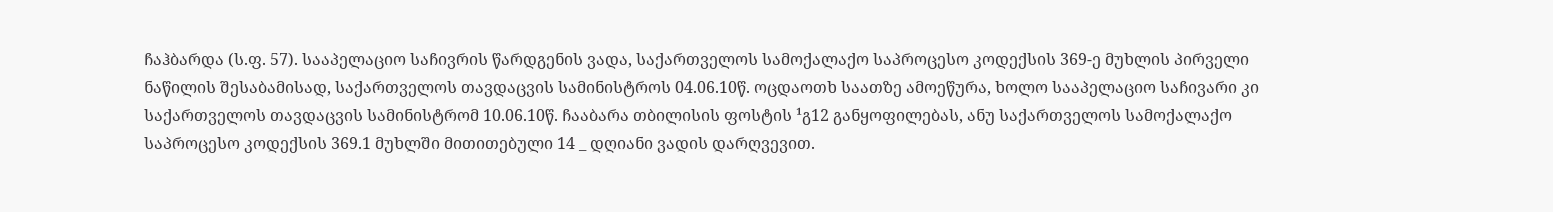ჩაჰბარდა (ს.ფ. 57). სააპელაციო საჩივრის წარდგენის ვადა, საქართველოს სამოქალაქო საპროცესო კოდექსის 369-ე მუხლის პირველი ნაწილის შესაბამისად, საქართველოს თავდაცვის სამინისტროს 04.06.10წ. ოცდაოთხ საათზე ამოეწურა, ხოლო სააპელაციო საჩივარი კი საქართველოს თავდაცვის სამინისტრომ 10.06.10წ. ჩააბარა თბილისის ფოსტის ¹გ12 განყოფილებას, ანუ საქართველოს სამოქალაქო საპროცესო კოდექსის 369.1 მუხლში მითითებული 14 _ დღიანი ვადის დარღვევით.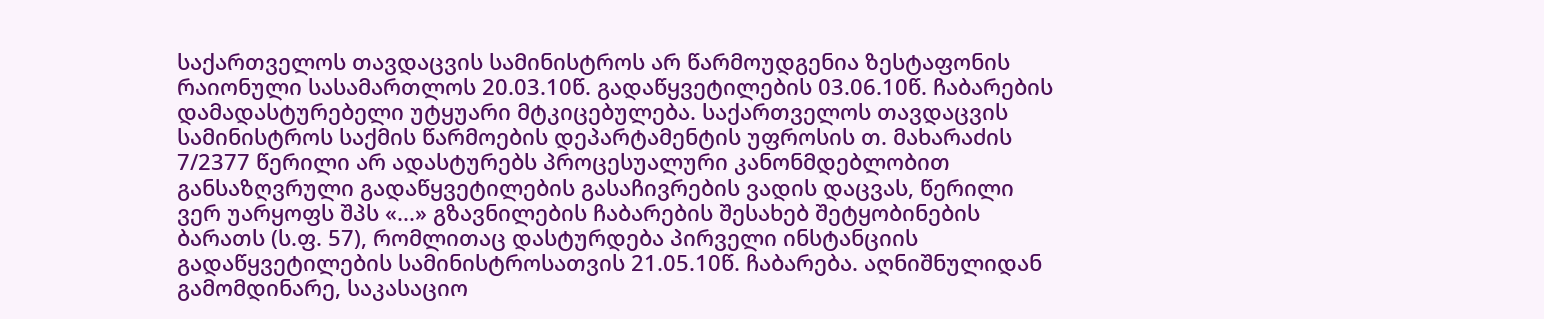საქართველოს თავდაცვის სამინისტროს არ წარმოუდგენია ზესტაფონის რაიონული სასამართლოს 20.03.10წ. გადაწყვეტილების 03.06.10წ. ჩაბარების დამადასტურებელი უტყუარი მტკიცებულება. საქართველოს თავდაცვის სამინისტროს საქმის წარმოების დეპარტამენტის უფროსის თ. მახარაძის 7/2377 წერილი არ ადასტურებს პროცესუალური კანონმდებლობით განსაზღვრული გადაწყვეტილების გასაჩივრების ვადის დაცვას, წერილი ვერ უარყოფს შპს «...» გზავნილების ჩაბარების შესახებ შეტყობინების ბარათს (ს.ფ. 57), რომლითაც დასტურდება პირველი ინსტანციის გადაწყვეტილების სამინისტროსათვის 21.05.10წ. ჩაბარება. აღნიშნულიდან გამომდინარე, საკასაციო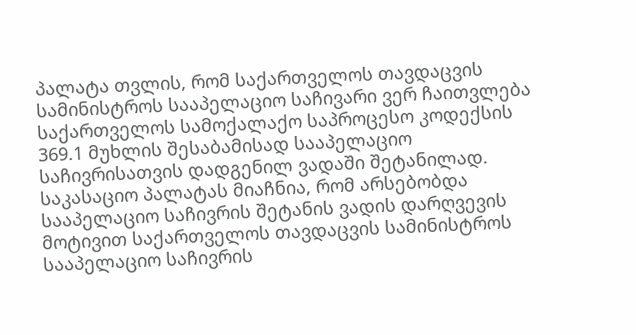პალატა თვლის, რომ საქართველოს თავდაცვის სამინისტროს სააპელაციო საჩივარი ვერ ჩაითვლება საქართველოს სამოქალაქო საპროცესო კოდექსის 369.1 მუხლის შესაბამისად სააპელაციო საჩივრისათვის დადგენილ ვადაში შეტანილად. საკასაციო პალატას მიაჩნია, რომ არსებობდა სააპელაციო საჩივრის შეტანის ვადის დარღვევის მოტივით საქართველოს თავდაცვის სამინისტროს სააპელაციო საჩივრის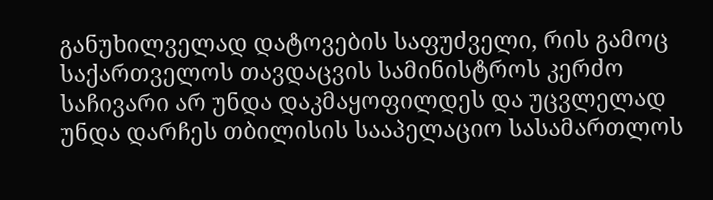განუხილველად დატოვების საფუძველი, რის გამოც საქართველოს თავდაცვის სამინისტროს კერძო საჩივარი არ უნდა დაკმაყოფილდეს და უცვლელად უნდა დარჩეს თბილისის სააპელაციო სასამართლოს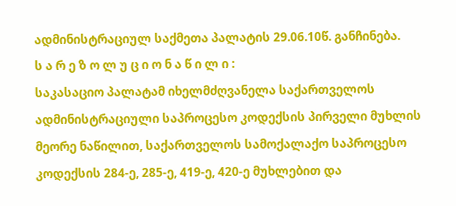ადმინისტრაციულ საქმეთა პალატის 29.06.10წ. განჩინება.
ს ა რ ე ზ ო ლ უ ც ი ო ნ ა წ ი ლ ი :
საკასაციო პალატამ იხელმძღვანელა საქართველოს ადმინისტრაციული საპროცესო კოდექსის პირველი მუხლის მეორე ნაწილით, საქართველოს სამოქალაქო საპროცესო კოდექსის 284-ე, 285-ე, 419-ე, 420-ე მუხლებით და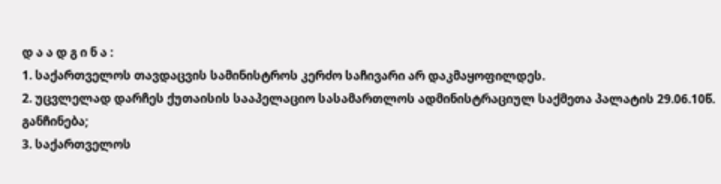დ ა ა დ გ ი ნ ა :
1. საქართველოს თავდაცვის სამინისტროს კერძო საჩივარი არ დაკმაყოფილდეს.
2. უცვლელად დარჩეს ქუთაისის სააპელაციო სასამართლოს ადმინისტრაციულ საქმეთა პალატის 29.06.10წ. განჩინება;
3. საქართველოს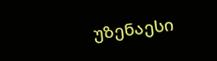უზენაესი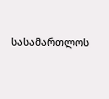სასამართლოს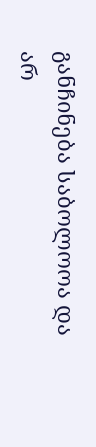განჩინება საბოლოოა და არ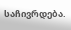საჩივრდება.